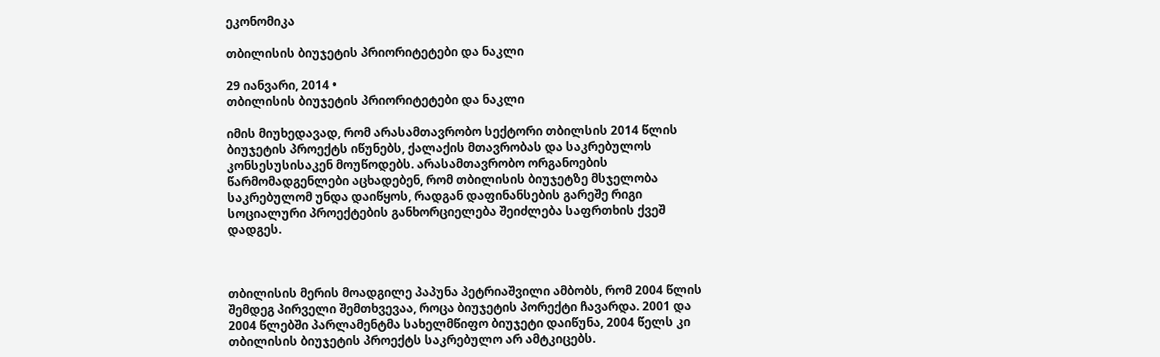ეკონომიკა

თბილისის ბიუჯეტის პრიორიტეტები და ნაკლი

29 იანვარი, 2014 •
თბილისის ბიუჯეტის პრიორიტეტები და ნაკლი

იმის მიუხედავად, რომ არასამთავრობო სექტორი თბილსის 2014 წლის ბიუჯეტის პროექტს იწუნებს, ქალაქის მთავრობას და საკრებულოს კონსესუსისაკენ მოუწოდებს. არასამთავრობო ორგანოების წარმომადგენლები აცხადებენ, რომ თბილისის ბიუჯეტზე მსჯელობა საკრებულომ უნდა დაიწყოს, რადგან დაფინანსების გარეშე რიგი სოციალური პროექტების განხორციელება შეიძლება საფრთხის ქვეშ დადგეს.



თბილისის მერის მოადგილე პაპუნა პეტრიაშვილი ამბობს, რომ 2004 წლის შემდეგ პირველი შემთხვევაა, როცა ბიუჯეტის პორექტი ჩავარდა. 2001 და 2004 წლებში პარლამენტმა სახელმწიფო ბიუჯეტი დაიწუნა, 2004 წელს კი თბილისის ბიუჯეტის პროექტს საკრებულო არ ამტკიცებს.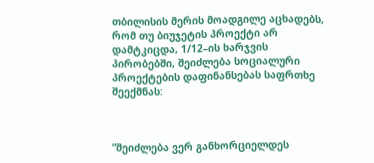თბილისის მერის მოადგილე აცხადებს, რომ თუ ბიუჯეტის პროექტი არ დამტკიცდა, 1/12–ის ხარჯვის პირობებში, შეიძლება სოციალური პროექტების დაფინანსებას საფრთხე შეექმნას:



“შეიძლება ვერ განხორციელდეს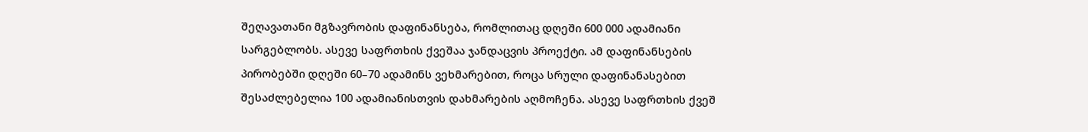შეღავათანი მგზავრობის დაფინანსება, რომლითაც დღეში 600 000 ადამიანი სარგებლობს. ასევე საფრთხის ქვეშაა ჯანდაცვის პროექტი. ამ დაფინანსების პირობებში დღეში 60–70 ადამინს ვეხმარებით, როცა სრული დაფინანასებით შესაძლებელია 100 ადამიანისთვის დახმარების აღმოჩენა. ასევე საფრთხის ქვეშ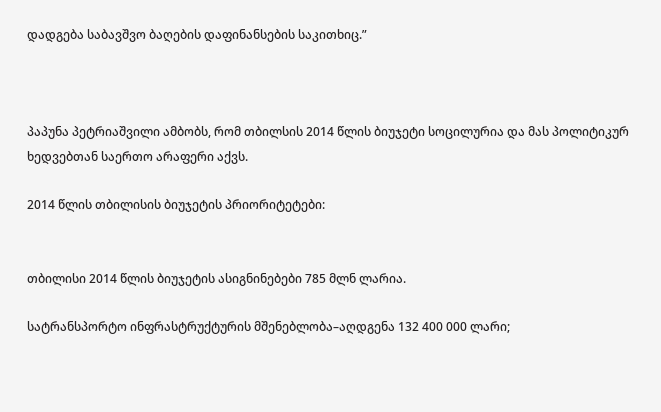დადგება საბავშვო ბაღების დაფინანსების საკითხიც.”



პაპუნა პეტრიაშვილი ამბობს, რომ თბილსის 2014 წლის ბიუჯეტი სოცილურია და მას პოლიტიკურ ხედვებთან საერთო არაფერი აქვს.

2014 წლის თბილისის ბიუჯეტის პრიორიტეტები:


თბილისი 2014 წლის ბიუჯეტის ასიგნინებები 785 მლნ ლარია.

სატრანსპორტო ინფრასტრუქტურის მშენებლობა–აღდგენა 132 400 000 ლარი;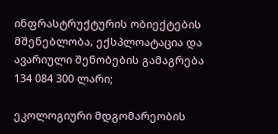ინფრასტრუქტურის ობიექტების მშენებლობა, ექსპლოატაცია და ავარიული შენობების გამაგრება 134 084 300 ლარი;

ეკოლოგიური მდგომარეობის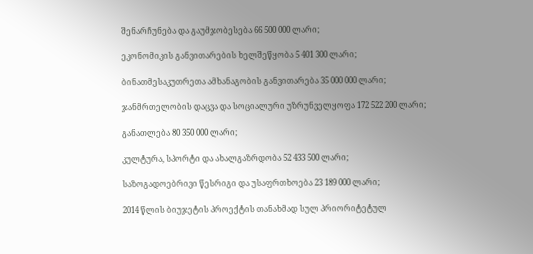შენარჩუნება და გაუმჯობესება 66 500 000 ლარი;

ეკონომიკის განვითარების ხელშეწყობა 5 401 300 ლარი;

ბინათმესაკუთრეთა ამხანაგობის განვითარება 35 000 000 ლარი;

ჯანმრთელობის დაცვა და სოციალური უზრუნველყოფა 172 522 200 ლარი;

განათლება 80 350 000 ლარი;

კულტურა, სპორტი და ახალგაზრდობა 52 433 500 ლარი;

საზოგადოებრივი წესრიგი და უსაფრთხოება 23 189 000 ლარი;

2014 წლის ბიუჯეტის პროექტის თანახმად სულ პრიორიტეტულ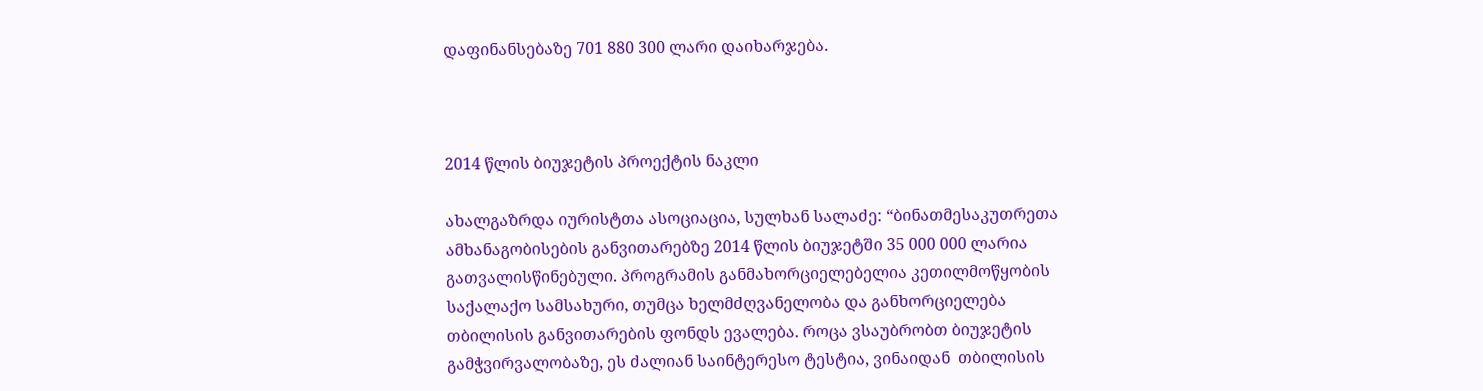დაფინანსებაზე 701 880 300 ლარი დაიხარჯება.



2014 წლის ბიუჯეტის პროექტის ნაკლი

ახალგაზრდა იურისტთა ასოციაცია, სულხან სალაძე: “ბინათმესაკუთრეთა ამხანაგობისების განვითარებზე 2014 წლის ბიუჯეტში 35 000 000 ლარია გათვალისწინებული. პროგრამის განმახორციელებელია კეთილმოწყობის საქალაქო სამსახური, თუმცა ხელმძღვანელობა და განხორციელება თბილისის განვითარების ფონდს ევალება. როცა ვსაუბრობთ ბიუჯეტის გამჭვირვალობაზე, ეს ძალიან საინტერესო ტესტია, ვინაიდან  თბილისის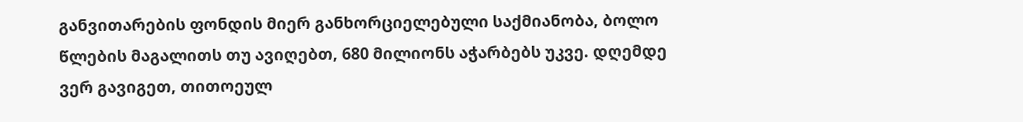განვითარების ფონდის მიერ განხორციელებული საქმიანობა, ბოლო  წლების მაგალითს თუ ავიღებთ, 680 მილიონს აჭარბებს უკვე. დღემდე ვერ გავიგეთ, თითოეულ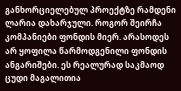განხორციელებულ პროექტზე რამდენი ლარია დახარჯული. როგორ შეირჩა კომპანიები ფონდის მიერ. არასოდეს არ ყოფილა წარმოდგენილი ფონდის ანგარიშები. ეს რეალურად საკმაოდ ცუდი მაგალითია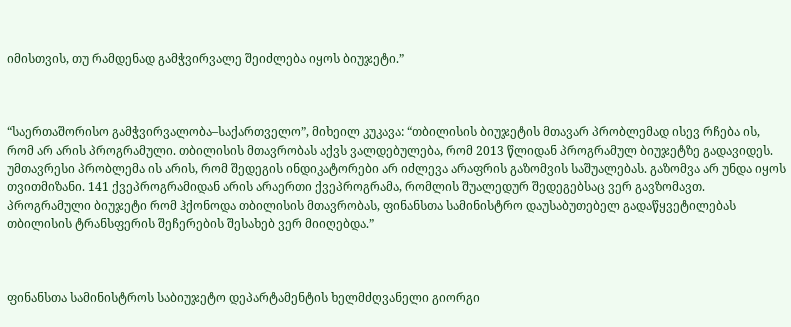იმისთვის, თუ რამდენად გამჭვირვალე შეიძლება იყოს ბიუჯეტი.”



“საერთაშორისო გამჭვირვალობა–საქართველო”, მიხეილ კუკავა: “თბილისის ბიუჯეტის მთავარ პრობლემად ისევ რჩება ის, რომ არ არის პროგრამული. თბილისის მთავრობას აქვს ვალდებულება, რომ 2013 წლიდან პროგრამულ ბიუჯეტზე გადავიდეს. უმთავრესი პრობლემა ის არის, რომ შედეგის ინდიკატორები არ იძლევა არაფრის გაზომვის საშუალებას. გაზომვა არ უნდა იყოს თვითმიზანი. 141 ქვეპროგრამიდან არის არაერთი ქვეპროგრამა, რომლის შუალედურ შედეგებსაც ვერ გავზომავთ. პროგრამული ბიუჯეტი რომ ჰქონოდა თბილისის მთავრობას, ფინანსთა სამინისტრო დაუსაბუთებელ გადაწყვეტილებას თბილისის ტრანსფერის შეჩერების შესახებ ვერ მიიღებდა.”



ფინანსთა სამინისტროს საბიუჯეტო დეპარტამენტის ხელმძღვანელი გიორგი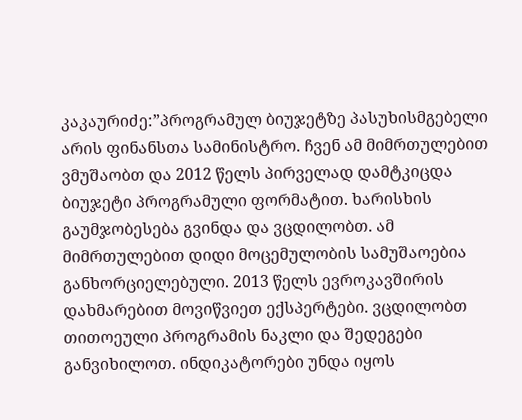კაკაურიძე:”პროგრამულ ბიუჯეტზე პასუხისმგებელი არის ფინანსთა სამინისტრო. ჩვენ ამ მიმრთულებით ვმუშაობთ და 2012 წელს პირველად დამტკიცდა ბიუჯეტი პროგრამული ფორმატით. ხარისხის გაუმჯობესება გვინდა და ვცდილობთ. ამ მიმრთულებით დიდი მოცემულობის სამუშაოებია განხორციელებული. 2013 წელს ევროკავშირის დახმარებით მოვიწვიეთ ექსპერტები. ვცდილობთ თითოეული პროგრამის ნაკლი და შედეგები განვიხილოთ. ინდიკატორები უნდა იყოს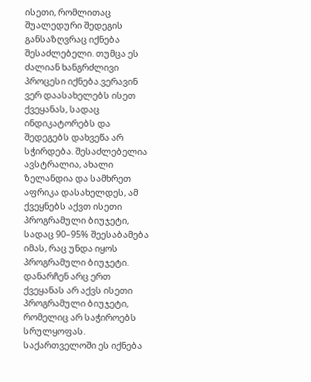ისეთი, რომლითაც შუალედური შედეგის განსაზღვრაც იქნება შესაძლებელი. თუმცა ეს ძალიან ხანგრძლივი პროცესი იქნება.ვერავინ ვერ დაასახელებს ისეთ ქვეყანას, სადაც ინდიკატორებს და შედეგებს დახვეწა არ სჭირდება. შესაძლებელია ავსტრალია, ახალი ზელანდია და სამხრეთ აფრიკა დასახელდეს, ამ ქვეყნებს აქვთ ისეთი პროგრამული ბიუჯეტი, სადაც 90–95% შეესაბამება იმას, რაც უნდა იყოს პროგრამული ბიუჯეტი. დანარჩენ არც ერთ ქვეყანას არ აქვს ისეთი პროგრამული ბიუჯეტი, რომელიც არ საჭიროებს სრულყოფას. საქართველოში ეს იქნება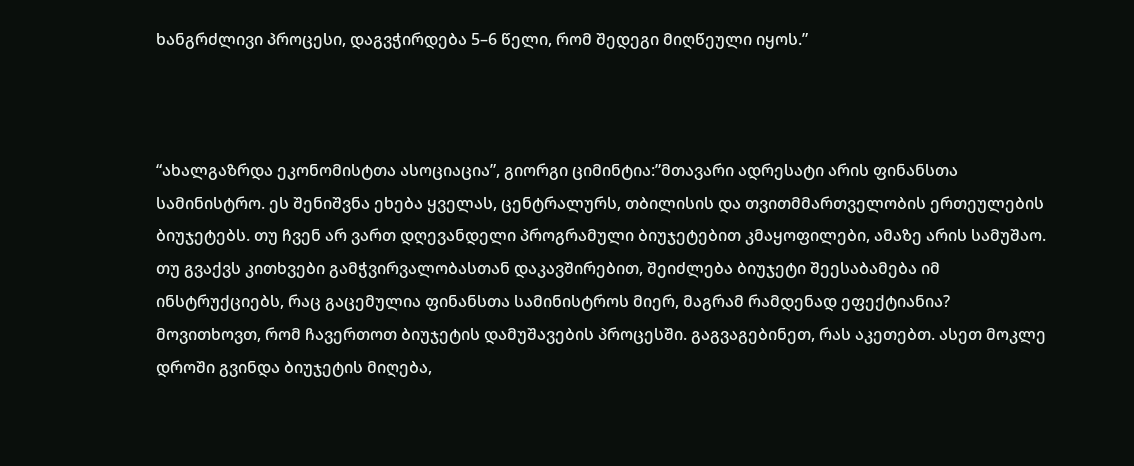ხანგრძლივი პროცესი, დაგვჭირდება 5–6 წელი, რომ შედეგი მიღწეული იყოს.”



“ახალგაზრდა ეკონომისტთა ასოციაცია”, გიორგი ციმინტია:”მთავარი ადრესატი არის ფინანსთა სამინისტრო. ეს შენიშვნა ეხება ყველას, ცენტრალურს, თბილისის და თვითმმართველობის ერთეულების ბიუჯეტებს. თუ ჩვენ არ ვართ დღევანდელი პროგრამული ბიუჯეტებით კმაყოფილები, ამაზე არის სამუშაო. თუ გვაქვს კითხვები გამჭვირვალობასთან დაკავშირებით, შეიძლება ბიუჯეტი შეესაბამება იმ ინსტრუქციებს, რაც გაცემულია ფინანსთა სამინისტროს მიერ, მაგრამ რამდენად ეფექტიანია? მოვითხოვთ, რომ ჩავერთოთ ბიუჯეტის დამუშავების პროცესში. გაგვაგებინეთ, რას აკეთებთ. ასეთ მოკლე დროში გვინდა ბიუჯეტის მიღება,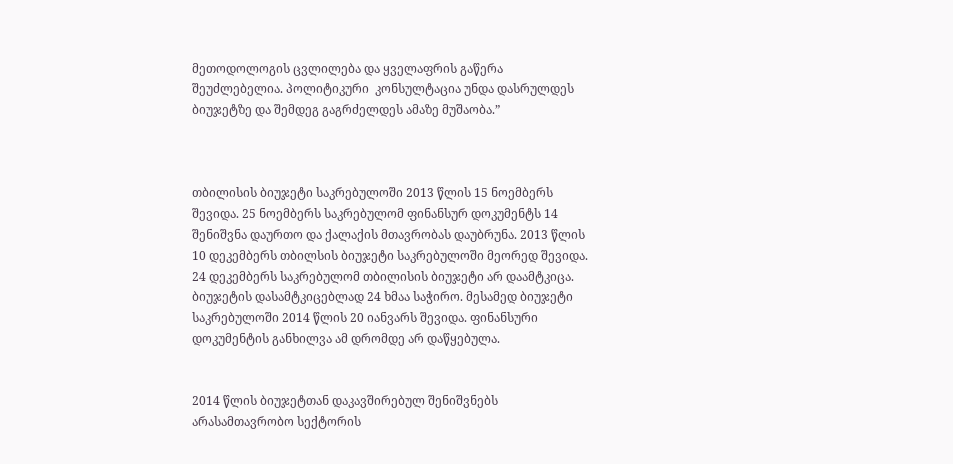მეთოდოლოგის ცვლილება და ყველაფრის გაწერა შეუძლებელია. პოლიტიკური  კონსულტაცია უნდა დასრულდეს ბიუჯეტზე და შემდეგ გაგრძელდეს ამაზე მუშაობა.”



თბილისის ბიუჯეტი საკრებულოში 2013 წლის 15 ნოემბერს შევიდა. 25 ნოემბერს საკრებულომ ფინანსურ დოკუმენტს 14 შენიშვნა დაურთო და ქალაქის მთავრობას დაუბრუნა. 2013 წლის 10 დეკემბერს თბილსის ბიუჯეტი საკრებულოში მეორედ შევიდა. 24 დეკემბერს საკრებულომ თბილისის ბიუჯეტი არ დაამტკიცა. ბიუჯეტის დასამტკიცებლად 24 ხმაა საჭირო. მესამედ ბიუჯეტი საკრებულოში 2014 წლის 20 იანვარს შევიდა. ფინანსური დოკუმენტის განხილვა ამ დრომდე არ დაწყებულა.


2014 წლის ბიუჯეტთან დაკავშირებულ შენიშვნებს არასამთავრობო სექტორის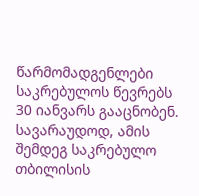წარმომადგენლები საკრებულოს წევრებს 30 იანვარს გააცნობენ. სავარაუდოდ, ამის შემდეგ საკრებულო თბილისის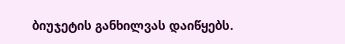ბიუჯეტის განხილვას დაიწყებს.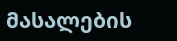მასალების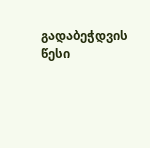გადაბეჭდვის წესი